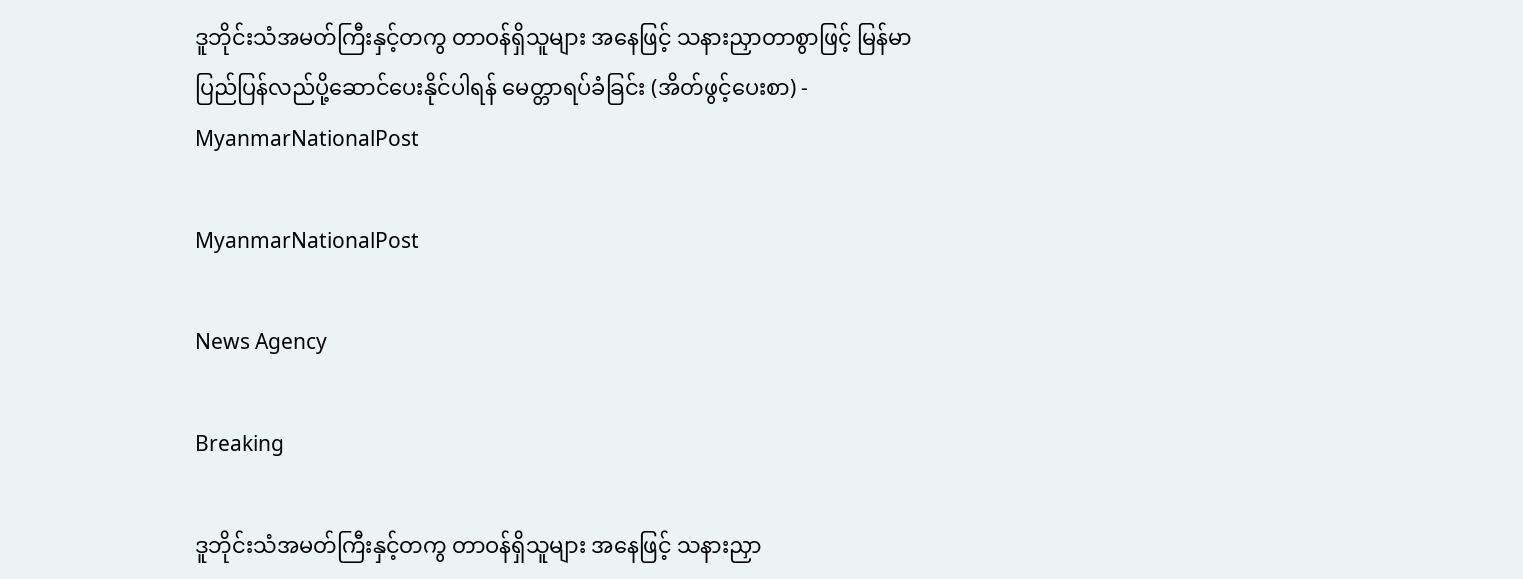ဒူဘိုင်းသံအမတ်ကြီးနှင့်တကွ တာဝန်ရှိသူများ အနေဖြင့် သနားညှာတာစွာဖြင့် မြန်မာပြည်ပြန်လည်ပို့ဆောင်ပေးနိုင်ပါရန် မေတ္တာရပ်ခံခြင်း (အိတ်ဖွင့်ပေးစာ) - MyanmarNationalPost

MyanmarNationalPost

News Agency

Breaking

ဒူဘိုင်းသံအမတ်ကြီးနှင့်တကွ တာဝန်ရှိသူများ အနေဖြင့် သနားညှာ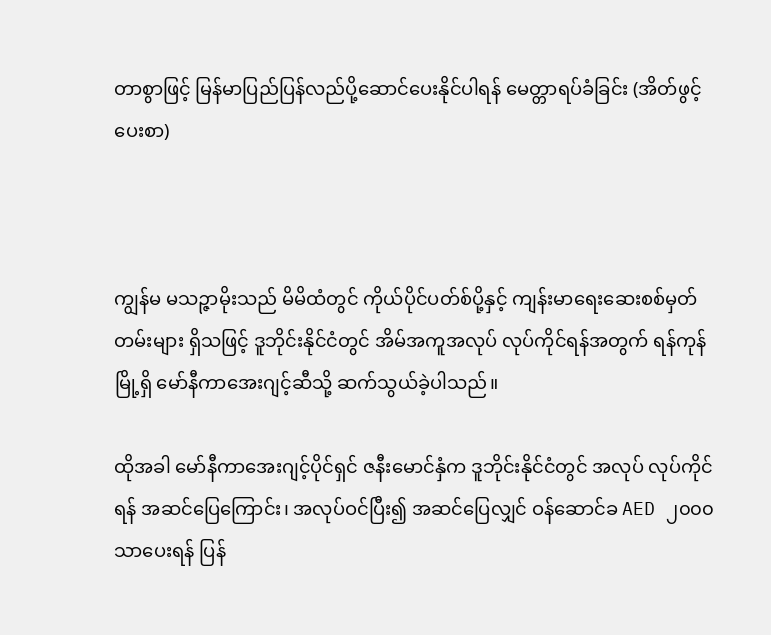တာစွာဖြင့် မြန်မာပြည်ပြန်လည်ပို့ဆောင်ပေးနိုင်ပါရန် မေတ္တာရပ်ခံခြင်း (အိတ်ဖွင့်ပေးစာ)



ကျွန်မ မသဉ္ဇာမိုးသည် မိမိထံတွင် ကိုယ်ပိုင်ပတ်စ်ပို့နှင့် ကျန်းမာရေးဆေးစစ်မှတ်တမ်းများ ရှိသဖြင့် ဒူဘိုင်းနိုင်ငံတွင် အိမ်အကူအလုပ် လုပ်ကိုင်ရန်အတွက် ရန်ကုန်မြို့ရှိ မော်နီကာအေးဂျင့်ဆီသို့ ဆက်သွယ်ခဲ့ပါသည်။

ထိုအခါ မော်နီကာအေးဂျင့်ပိုင်ရှင် ဇနီးမောင်နှံက ဒူဘိုင်းနိုင်ငံတွင် အလုပ် လုပ်ကိုင်ရန် အဆင်ပြေကြောင်း၊ အလုပ်ဝင်ပြီး၍ အဆင်ပြေလျှင် ဝန်ဆောင်ခ AED ၂၀၀၀ သာပေးရန် ပြန်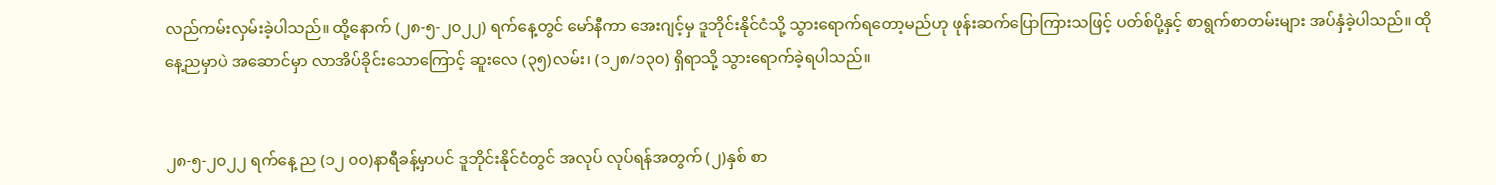လည်ကမ်းလှမ်းခဲ့ပါသည်။ ထို့နောက် (၂၈-၅-၂၀၂၂) ရက်နေ့တွင် မော်နီကာ အေးဂျင့်မှ ဒူဘိုင်းနိုင်ငံသို့ သွားရောက်ရတော့မည်ဟု ဖုန်းဆက်ပြောကြားသဖြင့် ပတ်စ်ပို့နှင့် စာရွက်စာတမ်းများ အပ်နှံခဲ့ပါသည်။ ထိုနေ့ညမှာပဲ အဆောင်မှာ လာအိပ်ခိုင်းသောကြောင့် ဆူးလေ (၃၅)လမ်း၊ (၁၂၈/၁၃၀) ရှိရာသို့ သွားရောက်ခဲ့ရပါသည်။


၂၈-၅-၂၀၂၂ ရက်နေ့ ည (၁၂ ၀၀)နာရီခန့်မှာပင် ဒူဘိုင်းနိုင်ငံတွင် အလုပ် လုပ်ရန်အတွက် (၂)နှစ် စာ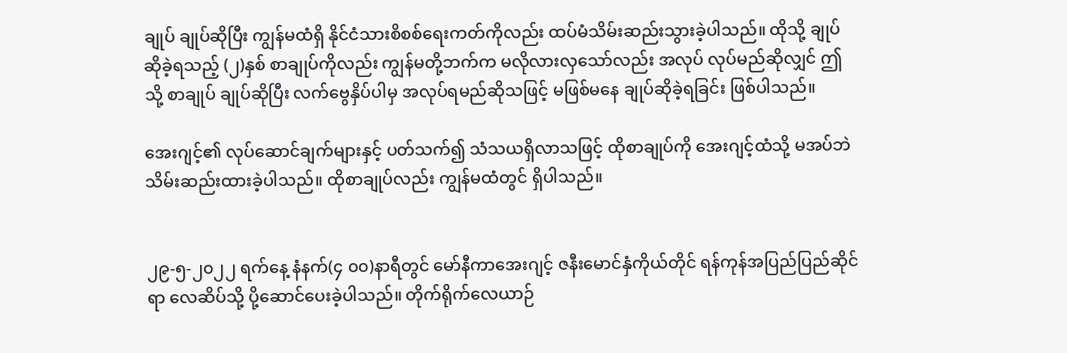ချုပ် ချုပ်ဆိုပြီး ကျွန်မထံရှိ နိုင်ငံသားစိစစ်ရေးကတ်ကိုလည်း ထပ်မံသိမ်းဆည်းသွားခဲ့ပါသည်။ ထိုသို့ ချုပ်ဆိုခဲ့ရသည့် (၂)နှစ် စာချုပ်ကိုလည်း ကျွန်မတို့ဘက်က မလိုလားလှသော်လည်း အလုပ် လုပ်မည်ဆိုလျှင် ဤသို့ စာချုပ် ချုပ်ဆိုပြီး လက်ဗွေနှိပ်ပါမှ အလုပ်ရမည်ဆိုသဖြင့် မဖြစ်မနေ ချုပ်ဆိုခဲ့ရခြင်း ဖြစ်ပါသည်။

အေးဂျင့်၏ လုပ်ဆောင်ချက်များနှင့် ပတ်သက်၍ သံသယရှိလာသဖြင့် ထိုစာချုပ်ကို အေးဂျင့်ထံသို့ မအပ်ဘဲ သိမ်းဆည်းထားခဲ့ပါသည်။ ထိုစာချုပ်လည်း ကျွန်မထံတွင် ရှိပါသည်။


၂၉-၅-၂၀၂၂ ရက်နေ့ နံနက်(၄ ၀၀)နာရီတွင် မော်နီကာအေးဂျင့် ဇနီးမောင်နှံကိုယ်တိုင် ရန်ကုန်အပြည်ပြည်ဆိုင်ရာ လေဆိပ်သို့ ပို့ဆောင်ပေးခဲ့ပါသည်။ တိုက်ရိုက်လေယာဉ်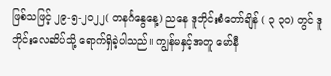ဖြစ်သဖြင့် ၂၉-၅-၂၀၂၂( တနင်္ဂနွေနေ့) ညနေ ဒူဘိုင်းစံတော်ချိန် ( ၃ ၃၀) တွင် ဒူဘိုင်းလေဆိပ်သို့ ရောက်ရှိခဲ့ပါသည်။ ကျွန်မနှင့်အတူ မော်နီ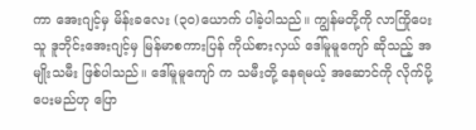ကာ အေးဂျင့်မှ မိန်းခလေး (၃၀)ယောက် ပါခဲ့ပါသည်။ ကျွန်မတို့ကို လာကြိုပေးသူ ဒူဘိုင်းအေးဂျင့်မှ မြန်မာစကားပြန် ကိုယ်စားလှယ် ဒေါ်မူမူကျော် ဆိုသည့် အမျိုးသမီး ဖြစ်ပါသည်။ ဒေါ်မူမူကျော် က သမီးတို့ နေရမယ့် အဆောင်ကို လိုက်ပို့ပေးမည်ဟု ပြော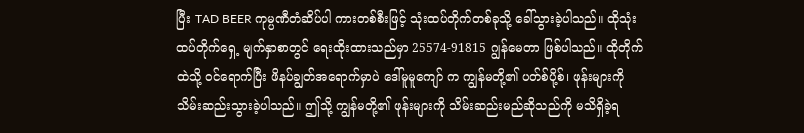ပြီး TAD BEER ကုမ္ပဏီတံဆိပ်ပါ ကားတစ်စီးဖြင့် သုံးထပ်တိုက်တစ်ခုသို့ ခေါ်သွားခဲ့ပါသည်။ ထိုသုံးထပ်တိုက်ရှေ့ မျက်နှာစာတွင် ရေးထိုးထားသည်မှာ 25574-91815 ဂျွန်မေတာ ဖြစ်ပါသည်။ ထိုတိုက်ထဲသို့ ဝင်ရောက်ပြီး ဖိနပ်ချွတ်အရောက်မှာပဲ ဒေါ်မူမူကျော် က ကျွန်မတို့၏ ပတ်စ်ပို့စ်၊ ဖုန်းများကို သိမ်းဆည်းသွားခဲ့ပါသည်။ ဤသို့ ကျွန်မတို့၏ ဖုန်းများကို သိမ်းဆည်းမည်ဆိုသည်ကို မသိရှိခဲ့ရ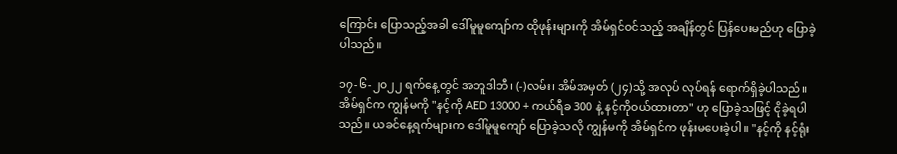ကြောင်း ပြောသည့်အခါ ဒေါ်မူမူကျော်က ထိုဖုန်းများကို အိမ်ရှင်ဝင်သည့် အချိန်တွင် ပြန်ပေးမည်ဟု ပြောခဲ့ပါသည်။

၁၇-၆-၂၀၂၂ ရက်နေ့တွင် အဘူဒါဘီ၊ (-)လမ်း၊ အိမ်အမှတ် (၂၄)သို့ အလုပ် လုပ်ရန် ရောက်ရှိခဲ့ပါသည်။ အိမ်ရှင်က ကျွန်မကို "နင့်ကို AED 13000 + ကယ်ရီခ 300 နဲ့ နင့်ကိုဝယ်ထားတာ" ဟု ပြောခဲ့သဖြင့် ငိုခဲ့ရပါသည်။ ယခင်နေ့ရက်များက ဒေါ်မူမူကျော် ပြောခဲ့သလို ကျွန်မကို အိမ်ရှင်က ဖုန်းမပေးခဲ့ပါ။ "နင့်ကို နင့်ရုံး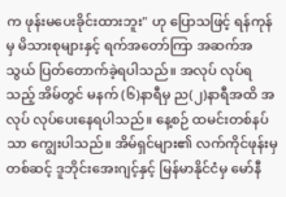က ဖုန်းမပေးခိုင်းထားဘူး" ဟု ပြောသဖြင့် ရန်ကုန်မှ မိသားစုများနှင့် ရက်အတော်ကြာ အဆက်အသွယ် ပြတ်တောက်ခဲ့ရပါသည်။ အလုပ် လုပ်ရသည့် အိမ်တွင် မနက် (၆)နာရီမှ ည(၂)နာရီအထိ အလုပ် လုပ်ပေးနေရပါသည်။ နေ့စဉ် ထမင်းတစ်နပ်သာ ကျွေးပါသည်။ အိမ်ရှင်များ၏ လက်ကိုင်ဖုန်းမှတစ်ဆင့် ဒူဘိုင်းအေးဂျင့်နှင့် မြန်မာနိုင်ငံမှ မော်နီ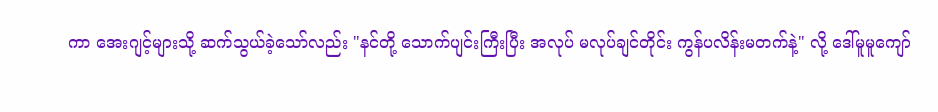ကာ အေးဂျင့်များသို့ ဆက်သွယ်ခဲ့သော်လည်း "နင်တို့ သောက်ပျင်းကြီးပြီး အလုပ် မလုပ်ချင်တိုင်း ကွန်ပလိန်းမတက်နဲ့" လို့ ဒေါ်မူမူကျော်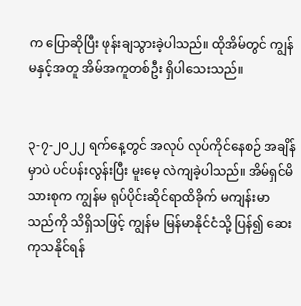က ပြောဆိုပြီး ဖုန်းချသွားခဲ့ပါသည်။ ထိုအိမ်တွင် ကျွန်မနှင့်အတူ အိမ်အကူတစ်ဦး ရှိပါသေးသည်။


၃-၇-၂၀၂၂ ရက်နေ့တွင် အလုပ် လုပ်ကိုင်နေစဉ် အချိန်မှာပဲ ပင်ပန်းလွန်းပြီး မူးမေ့ လဲကျခဲ့ပါသည်။ အိမ်ရှင်မိသားစုက ကျွန်မ ရုပ်ပိုင်းဆိုင်ရာထိခိုက် မကျန်းမာသည်ကို သိရှိသဖြင့် ကျွန်မ မြန်မာနိုင်ငံသို့ ပြန်၍ ဆေးကုသနိုင်ရန်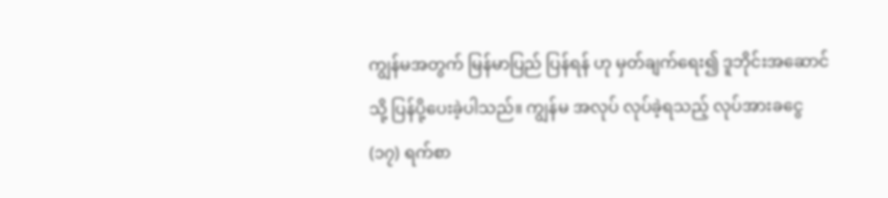ကျွန်မအတွက် မြန်မာပြည် ပြန်ရန် ဟု မှတ်ချက်ရေး၍ ဒူဘိုင်းအဆောင်သို့ ပြန်ပို့ပေးခဲ့ပါသည်။ ကျွန်မ အလုပ် လုပ်ခဲ့ရသည့် လုပ်အားခငွေ (၁၇) ရက်စာ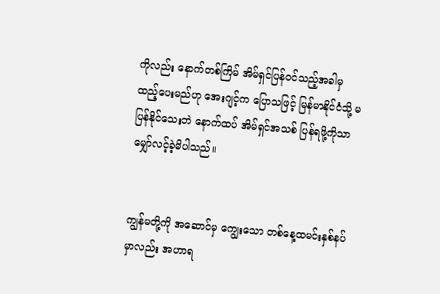ကိုလည်း နောက်တစ်ကြိမ် အိမ်ရှင်ပြန်ဝင်သည့်အခါမှ ထည့်ပေးမည်ဟု အေးဂျင့်က ပြောသဖြင့် မြန်မာနိုင်ငံသို့ မပြန်နိုင်သေးဘဲ နောက်ထပ် အိမ်ရှင်အသစ် ပြန်ရဖို့ကိုသာ မျှော်လင့်ခဲ့မိပါသည်။


ကျွန်မတို့ကို အဆောင်မှ ကျွေးသော တစ်နေ့ထမင်းနှစ်နပ်မှာလည်း အဟာရ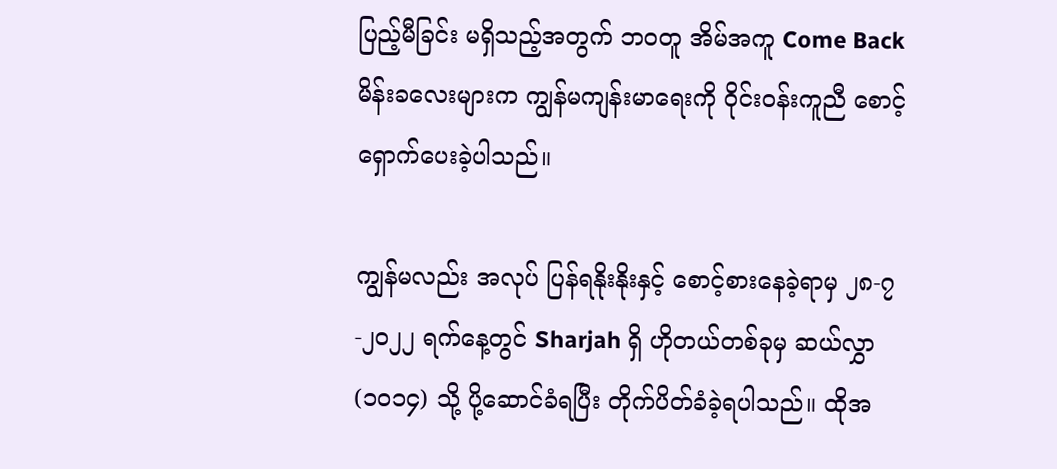ပြည့်မီခြင်း မရှိသည့်အတွက် ဘဝတူ အိမ်အကူ Come Back မိန်းခလေးများက ကျွန်မကျန်းမာရေးကို ဝိုင်းဝန်းကူညီ စောင့်ရှောက်ပေးခဲ့ပါသည်။

ကျွန်မလည်း အလုပ် ပြန်ရနိုးနိုးနှင့် စောင့်စားနေခဲ့ရာမှ ၂၈-၇-၂၀၂၂ ရက်နေ့တွင် Sharjah ရှိ ဟိုတယ်တစ်ခုမှ ဆယ်လွှာ (၁၀၁၄) သို့ ပို့ဆောင်ခံရပြီး တိုက်ပိတ်ခံခဲ့ရပါသည်။ ထိုအ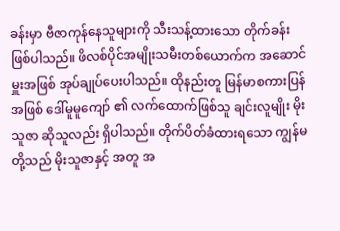ခန်းမှာ ဗီဇာကုန်နေသူများကို သီးသန့်ထားသော တိုက်ခန်း ဖြစ်ပါသည်။ ဖိလစ်ပိုင်အမျိုးသမီးတစ်ယောက်က အဆောင်မှူးအဖြစ် အုပ်ချုပ်ပေးပါသည်။ ထိုနည်းတူ မြန်မာစကားပြန်အဖြစ် ဒေါ်မူမူကျော် ၏ လက်ထောက်ဖြစ်သူ ချင်းလူမျိုး မိုးသူဇာ ဆိုသူလည်း ရှိပါသည်။ တိုက်ပိတ်ခံထားရသော ကျွန်မတို့သည် မိုးသူဇာနှင့် အတူ အ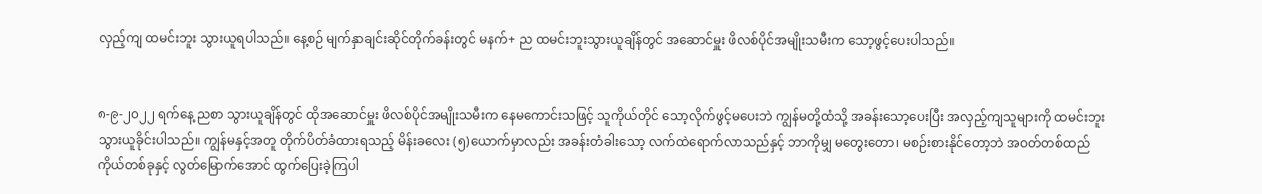လှည့်ကျ ထမင်းဘူး သွားယူရပါသည်။ နေ့စဉ် မျက်နှာချင်းဆိုင်တိုက်ခန်းတွင် မနက်+ ည ထမင်းဘူးသွားယူချိန်တွင် အဆောင်မှူး ဖိလစ်ပိုင်အမျိုးသမီးက သော့ဖွင့်ပေးပါသည်။


၈-၉-၂၀၂၂ ရက်နေ့ ညစာ သွားယူချိန်တွင် ထိုအဆောင်မှူး ဖိလစ်ပိုင်အမျိုးသမီးက နေမကောင်းသဖြင့် သူကိုယ်တိုင် သော့လိုက်ဖွင့်မပေးဘဲ ကျွန်မတို့ထံသို့ အခန်းသော့ပေးပြီး အလှည့်ကျသူများကို ထမင်းဘူးသွားယူခိုင်းပါသည်။ ကျွန်မနှင့်အတူ တိုက်ပိတ်ခံထားရသည့် မိန်းခလေး (၅)ယောက်မှာလည်း အခန်းတံခါးသော့ လက်ထဲရောက်လာသည်နှင့် ဘာကိုမျှ မတွေးတော၊ မစဉ်းစားနိုင်တော့ဘဲ အဝတ်တစ်ထည် ကိုယ်တစ်ခုနှင့် လွတ်မြောက်အောင် ထွက်ပြေးခဲ့ကြပါ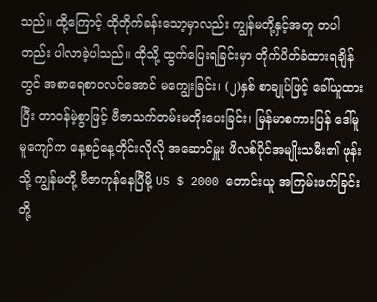သည်။ ထို့ကြောင့် ထိုတိုက်ခန်းသော့မှာလည်း ကျွန်မတို့နှင့်အတူ တပါတည်း ပါလာခဲ့ပါသည်။ ထိုသို့ ထွက်ပြေးရခြင်းမှာ တိုက်ပိတ်ခံထားရချိန်တွင် အစာရေစာဝလင်အောင် မကျွေးခြင်း၊ (၂)နှစ် စာချုပ်ဖြင့် ခေါ်ယူထားပြီး တာဝန်မဲ့စွာဖြင့် ဗီဇာသက်တမ်းမတိုးပေးခြင်း၊ မြန်မာစကားပြန် ဒေါ်မူမူကျော်က နေ့စဉ်နေ့တိုင်းလိုလို အဆောင်မှူး ဖိလစ်ပိုင်အမျိုးသမီး၏ ဖုန်းသို့ ကျွန်မတို့ ဗီဇာကုန်နေပြီမို့ US $ 2000 တောင်းယူ အကြမ်းဖက်ခြင်းတို့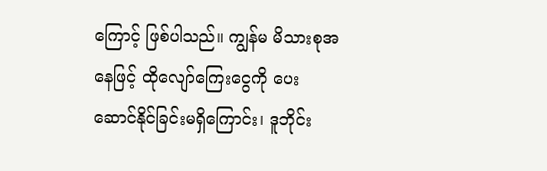ကြောင့် ဖြစ်ပါသည်။ ကျွန်မ မိသားစုအနေဖြင့် ထိုလျော်ကြေးငွေကို ပေးဆောင်နိုင်ခြင်းမရှိကြောင်း၊ ဒူဘိုင်း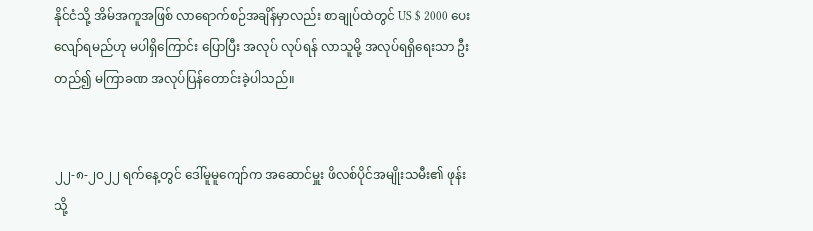နိုင်ငံသို့ အိမ်အကူအဖြစ် လာရောက်စဉ်အချိန်မှာလည်း စာချုပ်ထဲတွင် US $ 2000 ပေးလျော်ရမည်ဟု မပါရှိကြောင်း ပြောပြီး အလုပ် လုပ်ရန် လာသူမို့ အလုပ်ရရှိရေးသာ ဦးတည်၍ မကြာခဏ အလုပ်ပြန်တောင်းခဲ့ပါသည်။


၂၂-၈-၂၀၂၂ ရက်နေ့တွင် ဒေါ်မူမူကျော်က အဆောင်မှူး ဖိလစ်ပိုင်အမျိုးသမီး၏ ဖုန်းသို့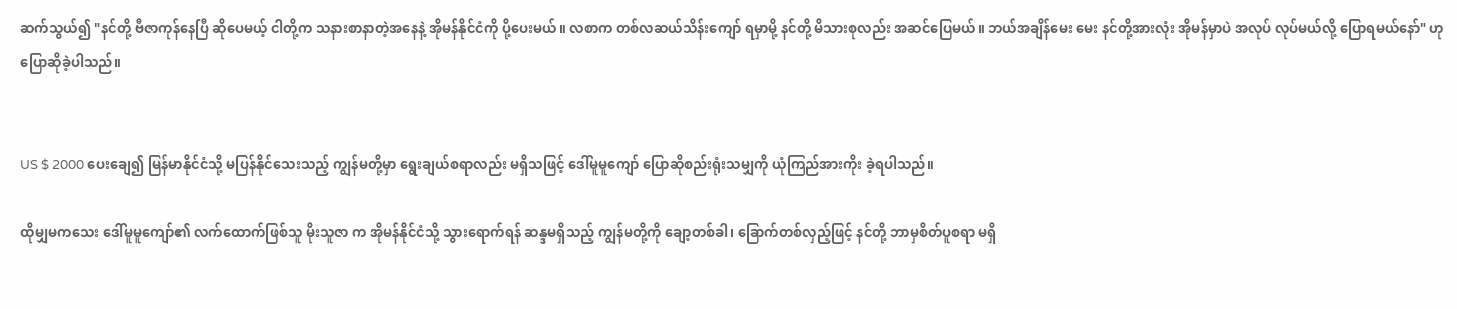ဆက်သွယ်၍ "နင်တို့ ဗီဇာကုန်နေပြီ ဆိုပေမယ့် ငါတို့က သနားစာနာတဲ့အနေနဲ့ အိုမန်နိုင်ငံကို ပို့ပေးမယ်။ လစာက တစ်လဆယ်သိန်းကျော် ရမှာမို့ နင်တို့ မိသားစုလည်း အဆင်ပြေမယ်။ ဘယ်အချိန်မေး မေး နင်တို့အားလုံး အိုမန်မှာပဲ အလုပ် လုပ်မယ်လို့ ပြောရမယ်နော်" ဟု ပြောဆိုခဲ့ပါသည်။


US $ 2000 ပေးချေ၍ မြန်မာနိုင်ငံသို့ မပြန်နိုင်သေးသည့် ကျွန်မတို့မှာ ရွေးချယ်စရာလည်း မရှိသဖြင့် ဒေါ်မူမူကျော် ပြောဆိုစည်းရုံးသမျှကို ယုံကြည်အားကိုး ခဲ့ရပါသည်။

ထိုမျှမကသေး ဒေါ်မူမူကျော်၏ လက်ထောက်ဖြစ်သူ မိုးသူဇာ က အိုမန်နိုင်ငံသို့ သွားရောက်ရန် ဆန္ဒမရှိသည့် ကျွန်မတို့ကို ချော့တစ်ခါ၊ ခြောက်တစ်လှည့်ဖြင့် နင်တို့ ဘာမှစိတ်ပူစရာ မရှိ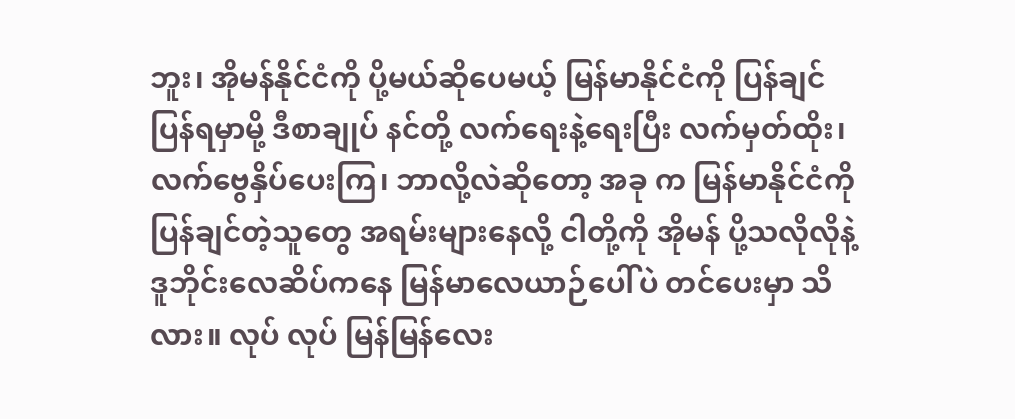ဘူး၊ အိုမန်နိုင်ငံကို ပို့မယ်ဆိုပေမယ့် မြန်မာနိုင်ငံကို ပြန်ချင် ပြန်ရမှာမို့ ဒီစာချုပ် နင်တို့ လက်ရေးနဲ့ရေးပြီး လက်မှတ်ထိုး၊ လက်ဗွေနှိပ်ပေးကြ၊ ဘာလို့လဲဆိုတော့ အခု က မြန်မာနိုင်ငံကို ပြန်ချင်တဲ့သူတွေ အရမ်းများနေလို့ ငါတို့ကို အိုမန် ပို့သလိုလိုနဲ့ ဒူဘိုင်းလေဆိပ်ကနေ မြန်မာလေယာဉ်ပေါ်ပဲ တင်ပေးမှာ သိလား။ လုပ် လုပ် မြန်မြန်လေး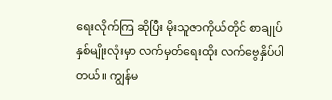ရေးလိုက်ကြ ဆိုပြီး မိုးသူဇာကိုယ်တိုင် စာချုပ်နှစ်မျိုးလုံးမှာ လက်မှတ်ရေးထိုး လက်ဗွေနှိပ်ပါတယ်။ ကျွန်မ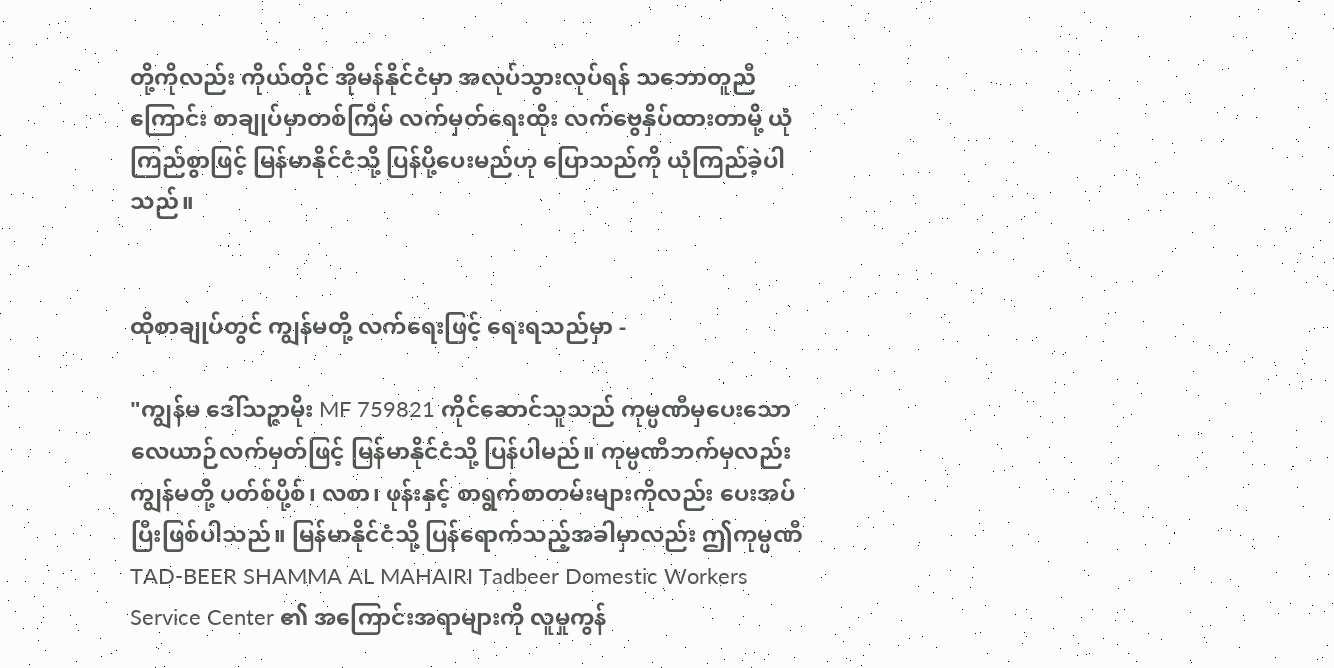တို့ကိုလည်း ကိုယ်တိုင် အိုမန်နိုင်ငံမှာ အလုပ်သွားလုပ်ရန် သဘောတူညီကြောင်း စာချုပ်မှာတစ်ကြိမ် လက်မှတ်ရေးထိုး လက်ဗွေနှိပ်ထားတာမို့ ယုံကြည်စွာဖြင့် မြန်မာနိုင်ငံသို့ ပြန်ပို့ပေးမည်ဟု ပြောသည်ကို ယုံကြည်ခဲ့ပါသည်။


ထိုစာချုပ်တွင် ကျွန်မတို့ လက်ရေးဖြင့် ရေးရသည်မှာ -

"ကျွန်မ ဒေါ်သဉ္ဇာမိုး MF 759821 ကိုင်ဆောင်သူသည် ကုမ္ပဏီမှပေးသော လေယာဉ်လက်မှတ်ဖြင့် မြန်မာနိုင်ငံသို့ ပြန်ပါမည်။ ကုမ္ပဏီဘက်မှလည်း ကျွန်မတို့ ပတ်စ်ပို့စ်၊ လစာ၊ ဖုန်းနှင့် စာရွက်စာတမ်းများကိုလည်း ပေးအပ်ပြီးဖြစ်ပါသည်။ မြန်မာနိုင်ငံသို့ ပြန်ရောက်သည့်အခါမှာလည်း ဤကုမ္ပဏီ TAD-BEER SHAMMA AL MAHAIRI Tadbeer Domestic Workers Service Center ၏ အကြောင်းအရာများကို လူမှုကွန်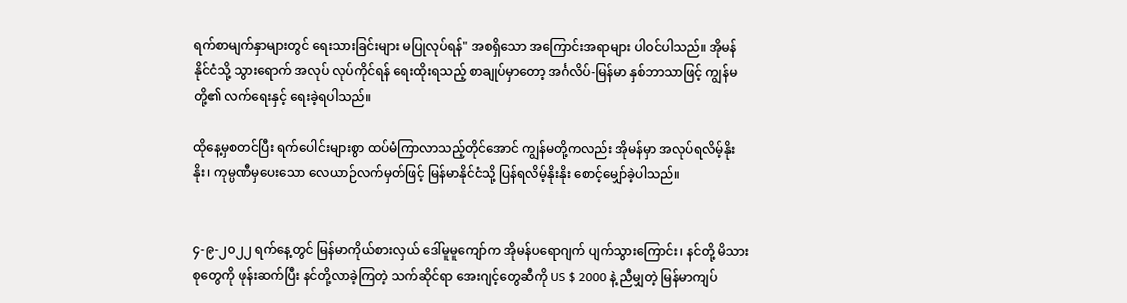ရက်စာမျက်နှာများတွင် ရေးသားခြင်းများ မပြုလုပ်ရန်" အစရှိသော အကြောင်းအရာများ ပါဝင်ပါသည်။ အိုမန်နိုင်ငံသို့ သွားရောက် အလုပ် လုပ်ကိုင်ရန် ရေးထိုးရသည့် စာချုပ်မှာတော့ အင်္ဂလိပ်-မြန်မာ နှစ်ဘာသာဖြင့် ကျွန်မတို့၏ လက်ရေးနှင့် ရေးခဲ့ရပါသည်။

ထိုနေ့မှစတင်ပြီး ရက်ပေါင်းများစွာ ထပ်မံကြာလာသည့်တိုင်အောင် ကျွန်မတို့ကလည်း အိုမန်မှာ အလုပ်ရလိမ့်နိုးနိုး၊ ကုမ္ပဏီမှပေးသော လေယာဉ်လက်မှတ်ဖြင့် မြန်မာနိုင်ငံသို့ ပြန်ရလိမ့်နိုးနိုး စောင့်မျှော်ခဲ့ပါသည်။


၄-၉-၂၀၂၂ ရက်နေ့တွင် မြန်မာကိုယ်စားလှယ် ဒေါ်မူမူကျော်က အိုမန်ပရောဂျက် ပျက်သွားကြောင်း၊ နင်တို့ မိသားစုတွေကို ဖုန်းဆက်ပြီး နင်တို့လာခဲ့ကြတဲ့ သက်ဆိုင်ရာ အေးဂျင့်တွေဆီကို US $ 2000 နဲ့ ညီမျှတဲ့ မြန်မာကျပ်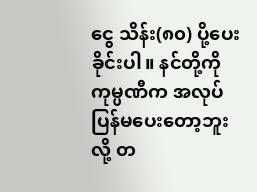ငွေ သိန်း(၈၀) ပို့ပေးခိုင်းပါ။ နင်တို့ကို ကုမ္ပဏီက အလုပ်ပြန်မပေးတော့ဘူး လို့ တ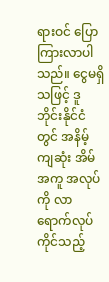ရားဝင် ပြောကြားလာပါသည်။ ငွေမရှိသဖြင့် ဒူဘိုင်းနိုင်ငံတွင် အနိမ့်ကျဆုံး အိမ်အကူ အလုပ်ကို လာရောက်လုပ်ကိုင်သည့်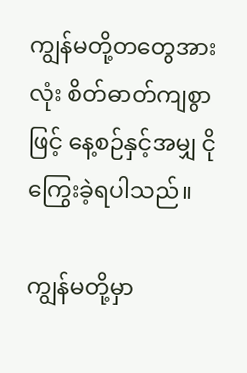ကျွန်မတို့တတွေအားလုံး စိတ်ဓာတ်ကျစွာဖြင့် နေ့စဉ်နှင့်အမျှ ငိုကြွေးခဲ့ရပါသည်။

ကျွန်မတို့မှာ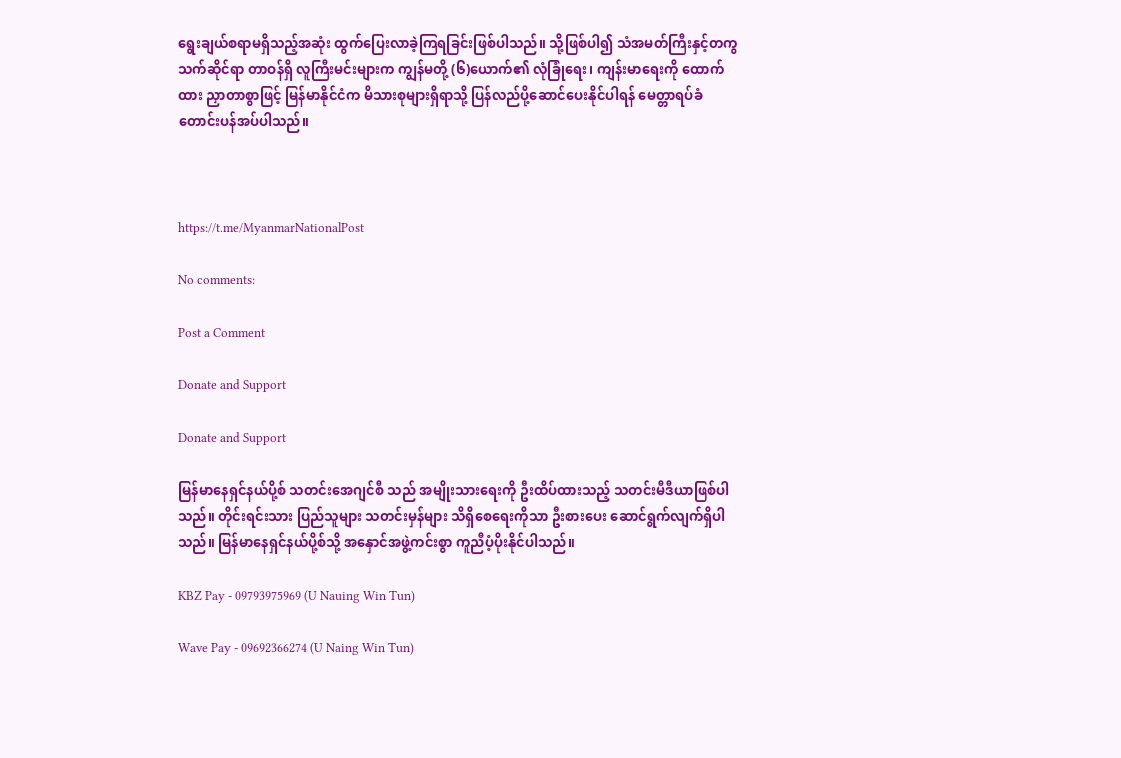ရွေးချယ်စရာမရှိသည့်အဆုံး ထွက်ပြေးလာခဲ့ကြရခြင်းဖြစ်ပါသည်။ သို့ဖြစ်ပါ၍ သံအမတ်ကြီးနှင့်တကွ သက်ဆိုင်ရာ တာဝန်ရှိ လူကြီးမင်းများက ကျွန်မတို့ (၆)ယောက်၏ လုံခြုံရေး၊ ကျန်းမာရေးကို ထောက်ထား ညှာတာစွာဖြင့် မြန်မာနိုင်ငံက မိသားစုများရှိရာသို့ ပြန်လည်ပို့ဆောင်ပေးနိုင်ပါရန် မေတ္တာရပ်ခံ တောင်းပန်အပ်ပါသည်။



https://t.me/MyanmarNationalPost

No comments:

Post a Comment

Donate and Support

Donate and Support

မြန်မာနေရှင်နယ်ပို့စ် သတင်းအေဂျင်စီ သည် အမျိုးသားရေးကို ဦးထိပ်ထားသည့် သတင်းမီဒီယာဖြစ်ပါသည်။ တိုင်းရင်းသား ပြည်သူများ သတင်းမှန်များ သိရှိစေရေးကိုသာ ဦးစားပေး ဆောင်ရွက်လျက်ရှိပါသည်။ မြန်မာနေရှင်နယ်ပို့စ်သို့ အနှောင်အဖွဲ့ကင်းစွာ ကူညီပံ့ပိုးနိုင်ပါသည်။

KBZ Pay - 09793975969 (U Nauing Win Tun)

Wave Pay - 09692366274 (U Naing Win Tun)